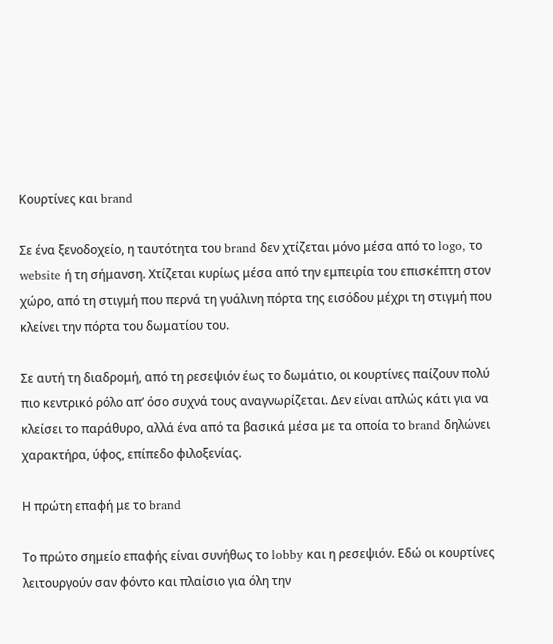Κουρτίνες και brand

Σε ένα ξενοδοχείο, η ταυτότητα του brand δεν χτίζεται μόνο μέσα από το logo, το website ή τη σήμανση. Χτίζεται κυρίως μέσα από την εμπειρία του επισκέπτη στον χώρο, από τη στιγμή που περνά τη γυάλινη πόρτα της εισόδου μέχρι τη στιγμή που κλείνει την πόρτα του δωματίου του.

Σε αυτή τη διαδρομή, από τη ρεσεψιόν έως το δωμάτιο, οι κουρτίνες παίζουν πολύ πιο κεντρικό ρόλο απ’ όσο συχνά τους αναγνωρίζεται. Δεν είναι απλώς κάτι για να κλείσει το παράθυρο, αλλά ένα από τα βασικά μέσα με τα οποία το brand δηλώνει χαρακτήρα, ύφος, επίπεδο φιλοξενίας.

Η πρώτη επαφή με το brand

Το πρώτο σημείο επαφής είναι συνήθως το lobby και η ρεσεψιόν. Εδώ οι κουρτίνες λειτουργούν σαν φόντο και πλαίσιο για όλη την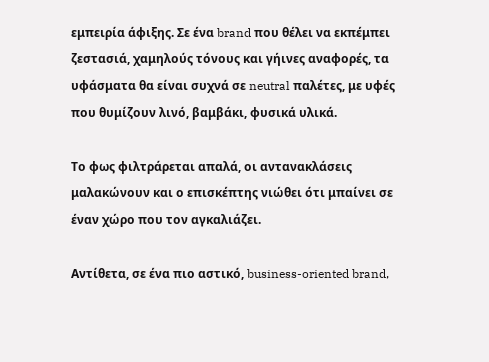εμπειρία άφιξης. Σε ένα brand που θέλει να εκπέμπει ζεστασιά, χαμηλούς τόνους και γήινες αναφορές, τα υφάσματα θα είναι συχνά σε neutral παλέτες, με υφές που θυμίζουν λινό, βαμβάκι, φυσικά υλικά.

Το φως φιλτράρεται απαλά, οι αντανακλάσεις μαλακώνουν και ο επισκέπτης νιώθει ότι μπαίνει σε έναν χώρο που τον αγκαλιάζει.

Αντίθετα, σε ένα πιο αστικό, business-oriented brand,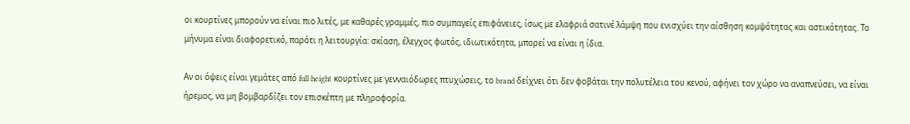οι κουρτίνες μπορούν να είναι πιο λιτές, με καθαρές γραμμές, πιο συμπαγείς επιφάνειες, ίσως με ελαφριά σατινέ λάμψη που ενισχύει την αίσθηση κομψότητας και αστικότητας. Το μήνυμα είναι διαφορετικό, παρότι η λειτουργία: σκίαση, έλεγχος φωτός, ιδιωτικότητα, μπορεί να είναι η ίδια.

Αν οι όψεις είναι γεμάτες από full height κουρτίνες με γενναιόδωρες πτυχώσεις, το brand δείχνει ότι δεν φοβάται την πολυτέλεια του κενού, αφήνει τον χώρο να αναπνεύσει, να είναι ήρεμος, να μη βομβαρδίζει τον επισκέπτη με πληροφορία.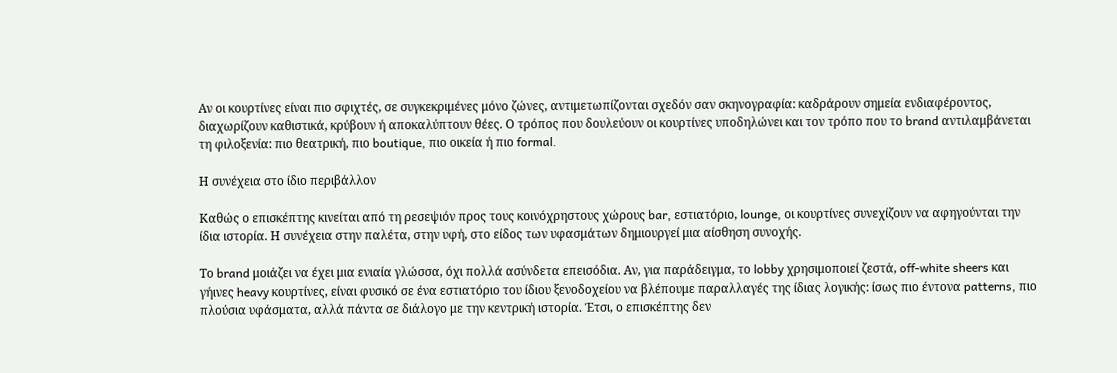Αν οι κουρτίνες είναι πιο σφιχτές, σε συγκεκριμένες μόνο ζώνες, αντιμετωπίζονται σχεδόν σαν σκηνογραφία: καδράρουν σημεία ενδιαφέροντος, διαχωρίζουν καθιστικά, κρύβουν ή αποκαλύπτουν θέες. Ο τρόπος που δουλεύουν οι κουρτίνες υποδηλώνει και τον τρόπο που το brand αντιλαμβάνεται τη φιλοξενία: πιο θεατρική, πιο boutique, πιο οικεία ή πιο formal.

Η συνέχεια στο ίδιο περιβάλλον

Καθώς ο επισκέπτης κινείται από τη ρεσεψιόν προς τους κοινόχρηστους χώρους bar, εστιατόριο, lounge, οι κουρτίνες συνεχίζουν να αφηγούνται την ίδια ιστορία. Η συνέχεια στην παλέτα, στην υφή, στο είδος των υφασμάτων δημιουργεί μια αίσθηση συνοχής.

Το brand μοιάζει να έχει μια ενιαία γλώσσα, όχι πολλά ασύνδετα επεισόδια. Αν, για παράδειγμα, το lobby χρησιμοποιεί ζεστά, off-white sheers και γήινες heavy κουρτίνες, είναι φυσικό σε ένα εστιατόριο του ίδιου ξενοδοχείου να βλέπουμε παραλλαγές της ίδιας λογικής: ίσως πιο έντονα patterns, πιο πλούσια υφάσματα, αλλά πάντα σε διάλογο με την κεντρική ιστορία. Έτσι, ο επισκέπτης δεν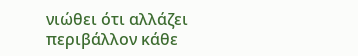νιώθει ότι αλλάζει περιβάλλον κάθε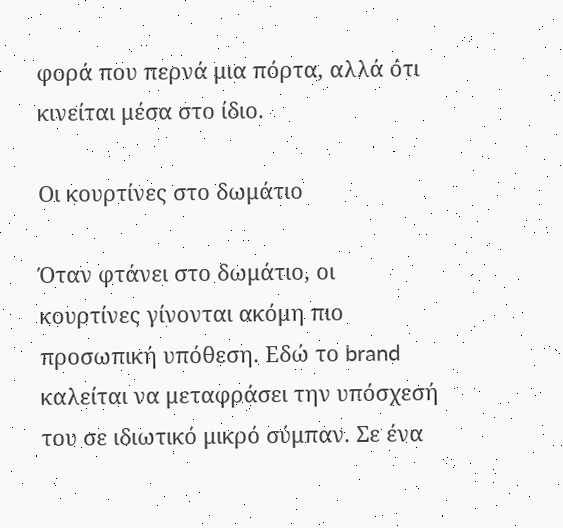φορά που περνά μια πόρτα, αλλά ότι κινείται μέσα στο ίδιο.

Οι κουρτίνες στο δωμάτιο

Όταν φτάνει στο δωμάτιο, οι κουρτίνες γίνονται ακόμη πιο προσωπική υπόθεση. Εδώ το brand καλείται να μεταφράσει την υπόσχεσή του σε ιδιωτικό μικρό σύμπαν. Σε ένα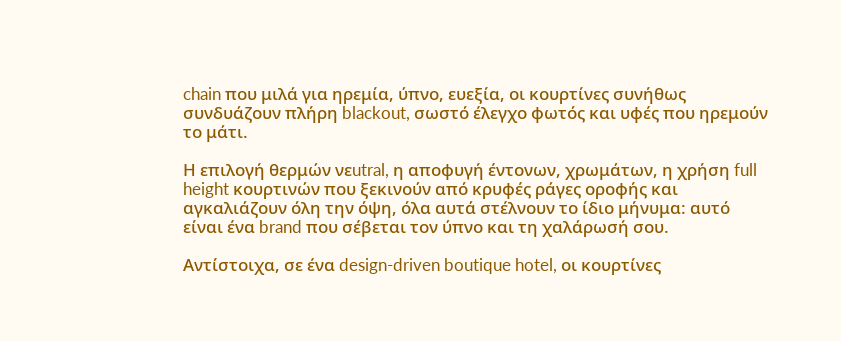chain που μιλά για ηρεμία, ύπνο, ευεξία, οι κουρτίνες συνήθως συνδυάζουν πλήρη blackout, σωστό έλεγχο φωτός και υφές που ηρεμούν το μάτι.

Η επιλογή θερμών νεutral, η αποφυγή έντονων, χρωμάτων, η χρήση full height κουρτινών που ξεκινούν από κρυφές ράγες οροφής και αγκαλιάζουν όλη την όψη, όλα αυτά στέλνουν το ίδιο μήνυμα: αυτό είναι ένα brand που σέβεται τον ύπνο και τη χαλάρωσή σου.

Αντίστοιχα, σε ένα design-driven boutique hotel, οι κουρτίνες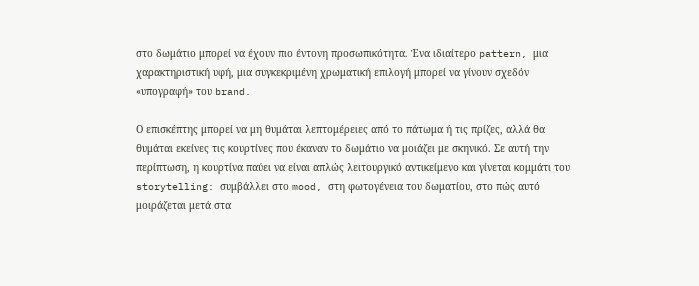στο δωμάτιο μπορεί να έχουν πιο έντονη προσωπικότητα. Ένα ιδιαίτερο pattern, μια χαρακτηριστική υφή, μια συγκεκριμένη χρωματική επιλογή μπορεί να γίνουν σχεδόν «υπογραφή» του brand.

Ο επισκέπτης μπορεί να μη θυμάται λεπτομέρειες από το πάτωμα ή τις πρίζες, αλλά θα θυμάται εκείνες τις κουρτίνες που έκαναν το δωμάτιο να μοιάζει με σκηνικό. Σε αυτή την περίπτωση, η κουρτίνα παύει να είναι απλώς λειτουργικό αντικείμενο και γίνεται κομμάτι του storytelling: συμβάλλει στο mood, στη φωτογένεια του δωματίου, στο πώς αυτό μοιράζεται μετά στα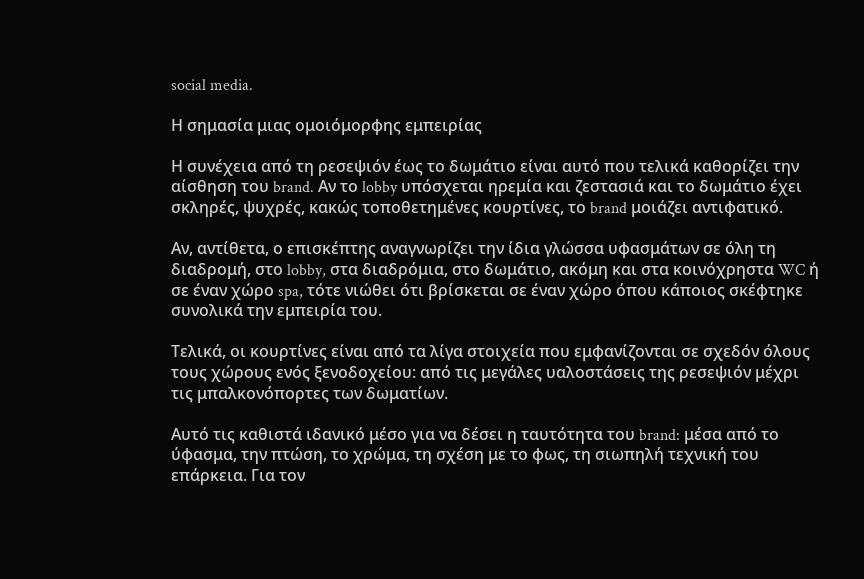social media.

Η σημασία μιας ομοιόμορφης εμπειρίας

Η συνέχεια από τη ρεσεψιόν έως το δωμάτιο είναι αυτό που τελικά καθορίζει την αίσθηση του brand. Αν το lobby υπόσχεται ηρεμία και ζεστασιά και το δωμάτιο έχει σκληρές, ψυχρές, κακώς τοποθετημένες κουρτίνες, το brand μοιάζει αντιφατικό.

Αν, αντίθετα, ο επισκέπτης αναγνωρίζει την ίδια γλώσσα υφασμάτων σε όλη τη διαδρομή, στο lobby, στα διαδρόμια, στο δωμάτιο, ακόμη και στα κοινόχρηστα WC ή σε έναν χώρο spa, τότε νιώθει ότι βρίσκεται σε έναν χώρο όπου κάποιος σκέφτηκε συνολικά την εμπειρία του.

Τελικά, οι κουρτίνες είναι από τα λίγα στοιχεία που εμφανίζονται σε σχεδόν όλους τους χώρους ενός ξενοδοχείου: από τις μεγάλες υαλοστάσεις της ρεσεψιόν μέχρι τις μπαλκονόπορτες των δωματίων.

Αυτό τις καθιστά ιδανικό μέσο για να δέσει η ταυτότητα του brand: μέσα από το ύφασμα, την πτώση, το χρώμα, τη σχέση με το φως, τη σιωπηλή τεχνική του επάρκεια. Για τον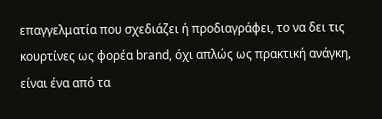επαγγελματία που σχεδιάζει ή προδιαγράφει, το να δει τις κουρτίνες ως φορέα brand, όχι απλώς ως πρακτική ανάγκη, είναι ένα από τα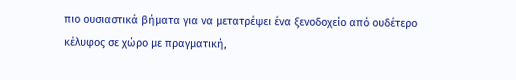πιο ουσιαστικά βήματα για να μετατρέψει ένα ξενοδοχείο από ουδέτερο κέλυφος σε χώρο με πραγματική,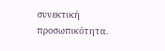συνεκτική προσωπικότητα.